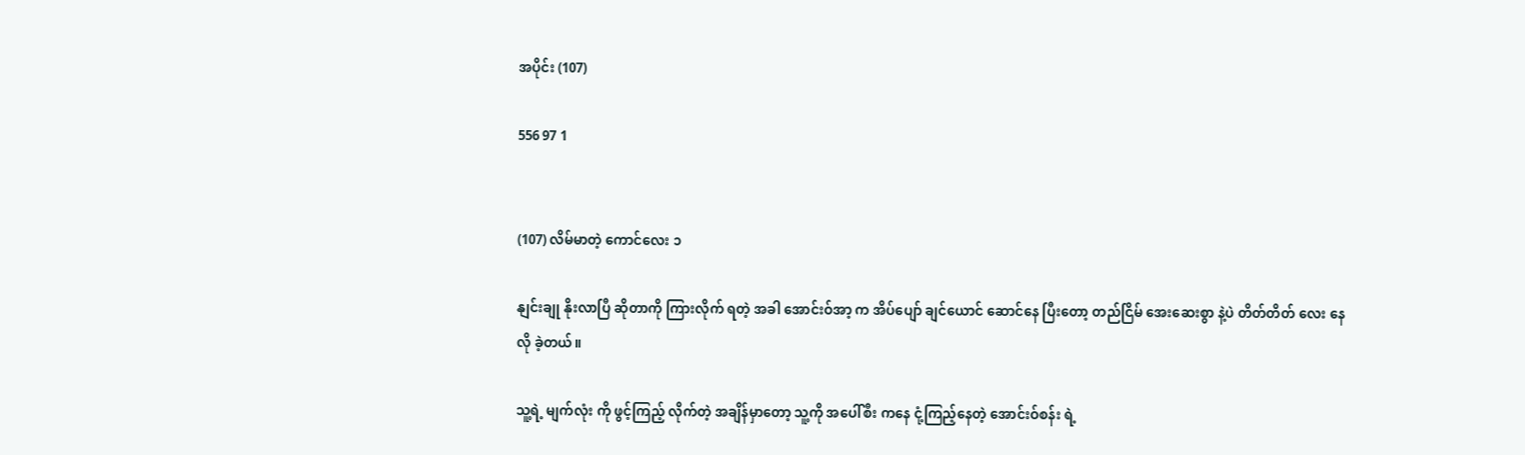အပိုင်း (107)

556 97 1


(107) လိမ်မာတဲ့ ကောင်လေး ၁

နျင်းချု နိုးလာပြီ ဆိုတာကို ကြားလိုက် ရတဲ့ အခါ အောင်းဝ်အာ့ က အိပ်ပျော် ချင်ယောင် ဆောင်နေ ပြီးတော့ တည်ငြိမ် အေးဆေးစွာ နဲ့ပဲ တိတ်တိတ် လေး နေလို ခဲ့တယ်။

သူ့ရဲ့ မျက်လုံး ကို ဖွင့်ကြည့် လိုက်တဲ့ အချိန်မှာတော့ သူ့ကို အပေါ်စီး ကနေ ငုံ့ကြည့်နေတဲ့ အောင်းဝ်စန်း ရဲ့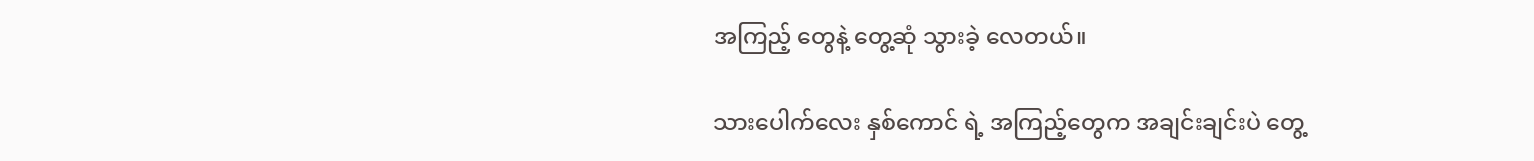အကြည့် တွေနဲ့ တွေ့ဆုံ သွားခဲ့ လေတယ်။

သားပေါက်လေး နှစ်ကောင် ရဲ့ အကြည့်တွေက အချင်းချင်းပဲ တွေ့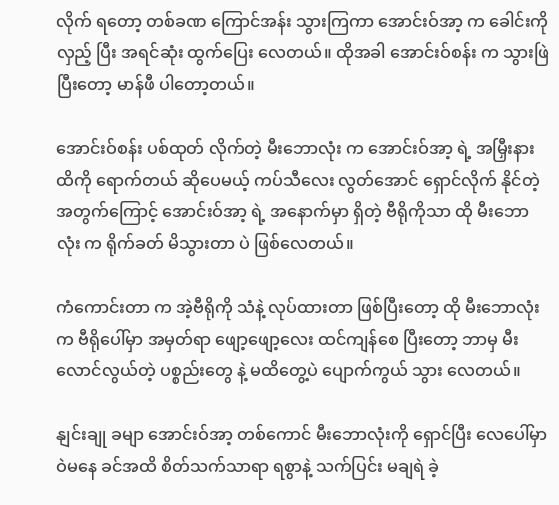လိုက် ရတော့ တစ်ခဏ ကြောင်အန်း သွားကြကာ အောင်းဝ်အာ့ က ခေါင်းကို လှည့် ပြီး အရင်ဆုံး ထွက်ပြေး လေတယ်။ ထိုအခါ အောင်းဝ်စန်း က သွားဖြဲ ပြီးတော့ မာန်ဖီ ပါတော့တယ်။

အောင်းဝ်စန်း ပစ်ထုတ် လိုက်တဲ့ မီးဘောလုံး က အောင်းဝ်အာ့ ရဲ့ အမြှီးနား ထိကို ရောက်တယ် ဆိုပေမယ့် ကပ်သီလေး လွတ်အောင် ရှောင်လိုက် နိုင်တဲ့ အတွက်ကြောင့် အောင်းဝ်အာ့ ရဲ့ အနောက်မှာ ရှိတဲ့ ဗီရိုကိုသာ ထို မီးဘောလုံး က ရိုက်ခတ် မိသွားတာ ပဲ ဖြစ်လေတယ်။

ကံကောင်းတာ က အဲ့ဗီရိုကို သံနဲ့ လုပ်ထားတာ ဖြစ်ပြီးတော့ ထို မီးဘောလုံးက ဗီရိုပေါ်မှာ အမှတ်ရာ ဖျော့ဖျော့လေး ထင်ကျန်စေ ပြီးတော့ ဘာမှ မီးလောင်လွယ်တဲ့ ပစ္စည်းတွေ နဲ့ မထိတွေ့ပဲ ပျောက်ကွယ် သွား လေတယ်။

နျင်းချု ခမျာ အောင်းဝ်အာ့ တစ်ကောင် မီးဘောလုံးကို ရှောင်ပြီး လေပေါ်မှာ ဝဲမနေ ခင်အထိ စိတ်သက်သာရာ ရစွာနဲ့ သက်ပြင်း မချရဲ ခဲ့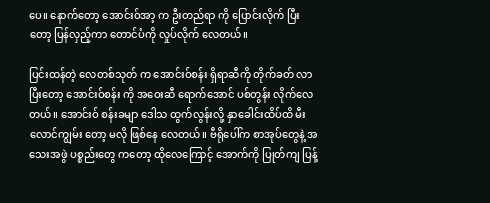ပေ။ နောက်တော့ အောင်းဝ်အာ့ က ဦးတည်ရာ ကို ပြောင်းလိုက် ပြီးတော့ ပြန်လှည့်ကာ တောင်ပံကို လှုပ်လိုက် လေတယ်။

ပြင်းထန်တဲ့ လေတစ်သုတ် က အောင်းဝ်စန်း ရှိရာဆီကို တိုက်ခတ် လာပြီးတော့ အောင်းဝ်စန်း ကို အဝေးဆီ ရောက်အောင် ပစ်တွန်း လိုက်လေတယ်။ အောင်းဝ် စန်းခမျာ ဒေါသ ထွက်လွန်းလို့ နှာခေါင်းထိပ်ထိ မီးလောင်ကျွမ်း တော့ မလို ဖြစ်နေ လေတယ်။ ဗီရိုပေါ်က စာအုပ်တွေနဲ့ အသေးအဖွဲ ပစ္စည်းတွေ ကတော့ ထိုလေကြောင့် အောက်ကို ပြုတ်ကျ ပြန့်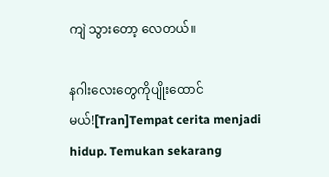ကျဲ သွားတော့ လေတယ်။

နဂါးလေးတွေကိုပျိုးထောင်မယ်![Tran]Tempat cerita menjadi hidup. Temukan sekarang